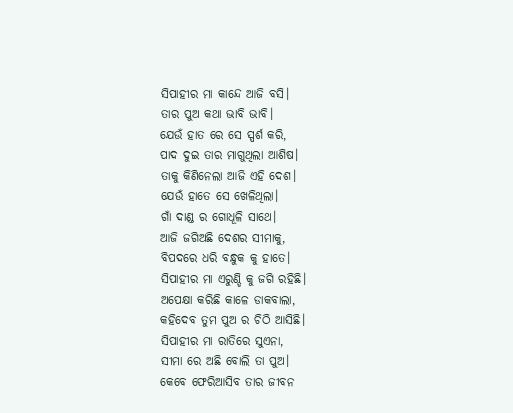ସିପାହୀର ମା କାନ୍ଦେ ଆଜି ବସି।
ତାର ପୁଅ କଥା ଭାବି ଭାବି।
ଯେଉଁ ହାତ ରେ ସେ ସ୍ପର୍ଶ କରି,
ପାଦ ଦୁଇ ତାର ମାଗୁଥିଲା ଆଶିଷ।
ତାକୁ କିଣିନେଲା ଆଜି ଏହି ଦେଶ।
ଯେଉଁ ହାତେ ସେ ଖେଳିଥିଲା।
ଗାଁ ଦାଣ୍ଡ ର ଗୋଧୂଳି ସାଥେ।
ଆଜି ଜଗିଅଛି ଦେଶର ସୀମାକୁ,
ବିପଦରେ ଧରି ବନ୍ଧୁକ କୁ ହାତେ।
ସିପାହୀର ମା ଏରୁଣ୍ଡି କୁ ଜଗି ରହିଛି।
ଅପେକ୍ଷା କରିଛି କାଳେ ଡାକବାଲା,
କହିଦେବ ତୁମ ପୁଅ ର ଚିଠି ଆସିଛି।
ସିପାହୀର ମା ରାତିରେ ସୁଏନା,
ସୀମା ରେ ଅଛି ବୋଲି ତା ପୁଅ।
କେବେ ଫେରିଆସିବ ତାର ଜୀବନ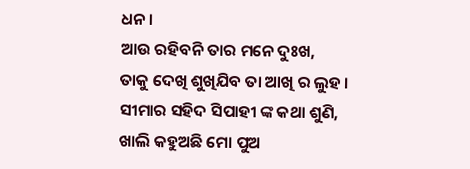ଧନ।
ଆଉ ରହିବନି ତାର ମନେ ଦୁଃଖ,
ତାକୁ ଦେଖି ଶୁଖିଯିବ ତା ଆଖି ର ଲୁହ ।
ସୀମାର ସହିଦ ସିପାହୀ ଙ୍କ କଥା ଶୁଣି,
ଖାଲି କହୁଅଛି ମୋ ପୁଅ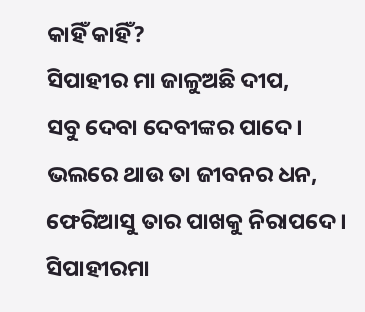କାହିଁ କାହିଁ?
ସିପାହୀର ମା ଜାଳୁଅଛି ଦୀପ,
ସବୁ ଦେବା ଦେବୀଙ୍କର ପାଦେ।
ଭଲରେ ଥାଉ ତା ଜୀବନର ଧନ,
ଫେରିଆସୁ ତାର ପାଖକୁ ନିରାପଦେ ।
ସିପାହୀରମା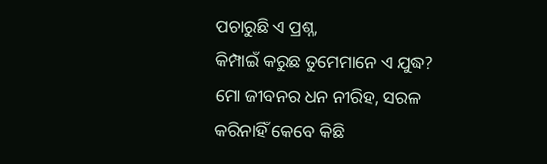ପଚାରୁଛି ଏ ପ୍ରଶ୍ନ,
କିମ୍ପାଇଁ କରୁଛ ତୁମେମାନେ ଏ ଯୁଦ୍ଧ?
ମୋ ଜୀବନର ଧନ ନୀରିହ, ସରଳ
କରିନାହିଁ କେବେ କିଛି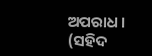ଅପରାଧ ।
(ସହିଦ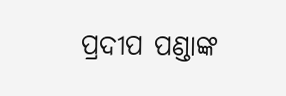ପ୍ରଦୀପ ପଣ୍ଡାଙ୍କ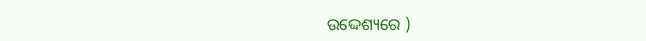ଉଦ୍ଦେଶ୍ୟରେ )